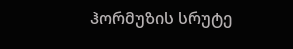ჰორმუზის სრუტე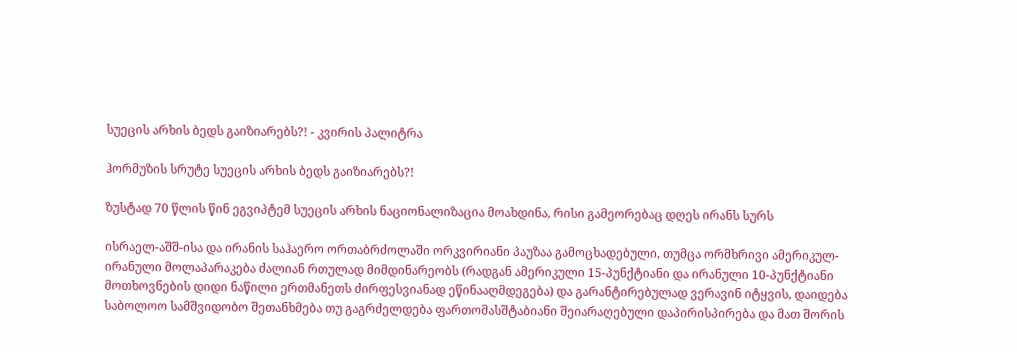სუეცის არხის ბედს გაიზიარებს?! - კვირის პალიტრა

ჰორმუზის სრუტე სუეცის არხის ბედს გაიზიარებს?!

ზუსტად 70 წლის წინ ეგვიპტემ სუეცის არხის ნაციონალიზაცია მოახდინა, რისი გამეორებაც დღეს ირანს სურს

ისრაელ-აშშ-ისა და ირანის საჰაერო ორთაბრძოლაში ორკვირიანი პაუზაა გამოცხადებული, თუმცა ორმხრივი ამერიკულ-ირანული მოლაპარაკება ძალიან რთულად მიმდინარეობს (რადგან ამერიკული 15-პუნქტიანი და ირანული 10-პუნქტიანი მოთხოვნების დიდი ნაწილი ერთმანეთს ძირფესვიანად ეწინააღმდეგება) და გარანტირებულად ვერავინ იტყვის, დაიდება საბოლოო სამშვიდობო შეთანხმება თუ გაგრძელდება ფართომასშტაბიანი შეიარაღებული დაპირისპირება და მათ შორის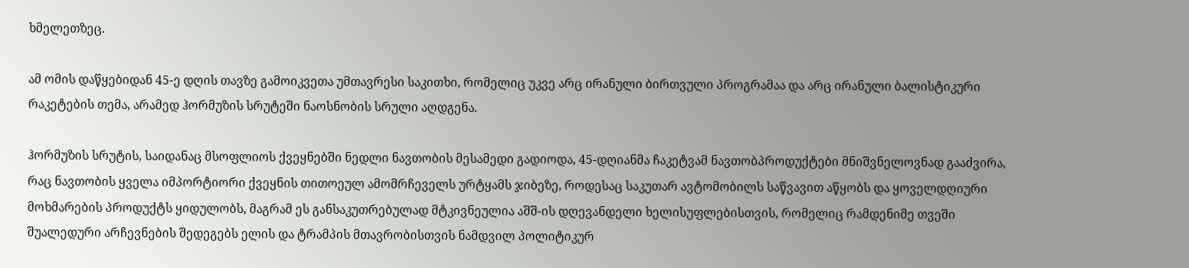ხმელეთზეც.

ამ ომის დაწყებიდან 45-ე დღის თავზე გამოიკვეთა უმთავრესი საკითხი, რომელიც უკვე არც ირანული ბირთვული პროგრამაა და არც ირანული ბალისტიკური რაკეტების თემა, არამედ ჰორმუზის სრუტეში ნაოსნობის სრული აღდგენა.

ჰორმუზის სრუტის, საიდანაც მსოფლიოს ქვეყნებში ნედლი ნავთობის მესამედი გადიოდა, 45-დღიანმა ჩაკეტვამ ნავთობპროდუქტები მნიშვნელოვნად გააძვირა, რაც ნავთობის ყველა იმპორტიორი ქვეყნის თითოეულ ამომრჩეველს ურტყამს ჯიბეზე, როდესაც საკუთარ ავტომობილს საწვავით აწყობს და ყოველდღიური მოხმარების პროდუქტს ყიდულობს, მაგრამ ეს განსაკუთრებულად მტკივნეულია აშშ-ის დღევანდელი ხელისუფლებისთვის, რომელიც რამდენიმე თვეში შუალედური არჩევნების შედეგებს ელის და ტრამპის მთავრობისთვის ნამდვილ პოლიტიკურ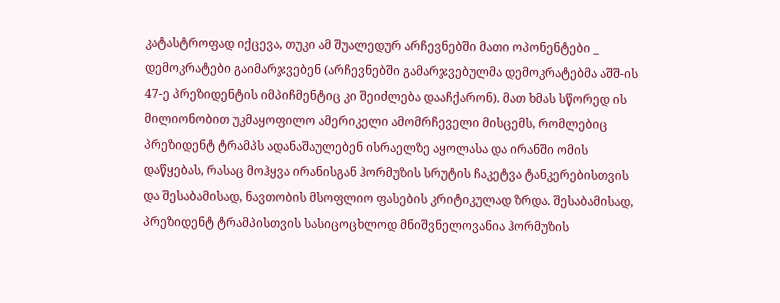კატასტროფად იქცევა, თუკი ამ შუალედურ არჩევნებში მათი ოპონენტები _ დემოკრატები გაიმარჯვებენ (არჩევნებში გამარჯვებულმა დემოკრატებმა აშშ-ის 47-ე პრეზიდენტის იმპიჩმენტიც კი შეიძლება დააჩქარონ). მათ ხმას სწორედ ის მილიონობით უკმაყოფილო ამერიკელი ამომრჩეველი მისცემს, რომლებიც პრეზიდენტ ტრამპს ადანაშაულებენ ისრაელზე აყოლასა და ირანში ომის დაწყებას, რასაც მოჰყვა ირანისგან ჰორმუზის სრუტის ჩაკეტვა ტანკერებისთვის და შესაბამისად, ნავთობის მსოფლიო ფასების კრიტიკულად ზრდა. შესაბამისად, პრეზიდენტ ტრამპისთვის სასიცოცხლოდ მნიშვნელოვანია ჰორმუზის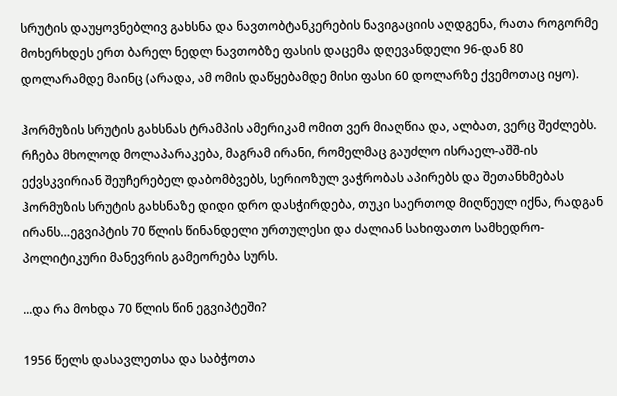სრუტის დაუყოვნებლივ გახსნა და ნავთობტანკერების ნავიგაციის აღდგენა, რათა როგორმე მოხერხდეს ერთ ბარელ ნედლ ნავთობზე ფასის დაცემა დღევანდელი 96-დან 80 დოლარამდე მაინც (არადა, ამ ომის დაწყებამდე მისი ფასი 60 დოლარზე ქვემოთაც იყო).

ჰორმუზის სრუტის გახსნას ტრამპის ამერიკამ ომით ვერ მიაღწია და, ალბათ, ვერც შეძლებს. რჩება მხოლოდ მოლაპარაკება, მაგრამ ირანი, რომელმაც გაუძლო ისრაელ-აშშ-ის ექვსკვირიან შეუჩერებელ დაბომბვებს, სერიოზულ ვაჭრობას აპირებს და შეთანხმებას ჰორმუზის სრუტის გახსნაზე დიდი დრო დასჭირდება, თუკი საერთოდ მიღწეულ იქნა, რადგან ირანს…ეგვიპტის 70 წლის წინანდელი ურთულესი და ძალიან სახიფათო სამხედრო-პოლიტიკური მანევრის გამეორება სურს.

...და რა მოხდა 70 წლის წინ ეგვიპტეში?

1956 წელს დასავლეთსა და საბჭოთა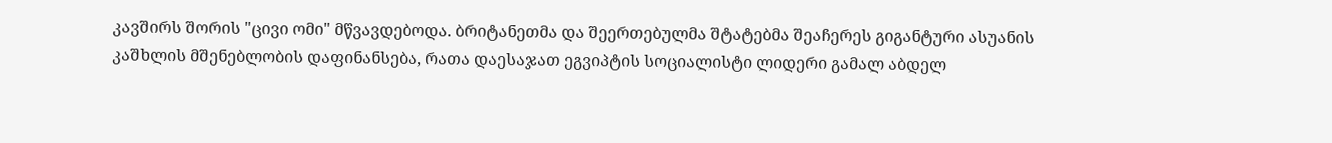კავშირს შორის "ცივი ომი" მწვავდებოდა. ბრიტანეთმა და შეერთებულმა შტატებმა შეაჩერეს გიგანტური ასუანის კაშხლის მშენებლობის დაფინანსება, რათა დაესაჯათ ეგვიპტის სოციალისტი ლიდერი გამალ აბდელ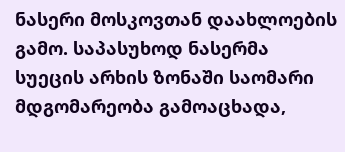ნასერი მოსკოვთან დაახლოების გამო. საპასუხოდ ნასერმა სუეცის არხის ზონაში საომარი მდგომარეობა გამოაცხადა,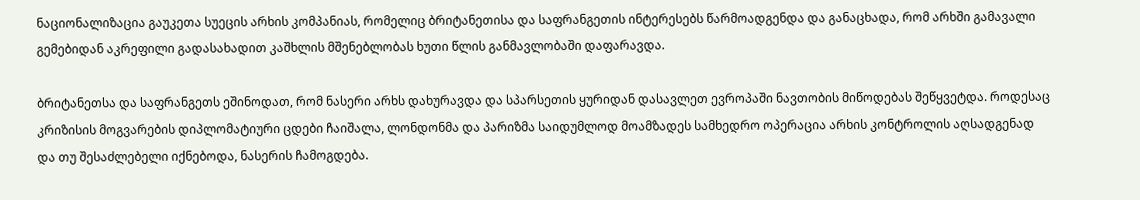ნაციონალიზაცია გაუკეთა სუეცის არხის კომპანიას, რომელიც ბრიტანეთისა და საფრანგეთის ინტერესებს წარმოადგენდა და განაცხადა, რომ არხში გამავალი გემებიდან აკრეფილი გადასახადით კაშხლის მშენებლობას ხუთი წლის განმავლობაში დაფარავდა.

ბრიტანეთსა და საფრანგეთს ეშინოდათ, რომ ნასერი არხს დახურავდა და სპარსეთის ყურიდან დასავლეთ ევროპაში ნავთობის მიწოდებას შეწყვეტდა. როდესაც კრიზისის მოგვარების დიპლომატიური ცდები ჩაიშალა, ლონდონმა და პარიზმა საიდუმლოდ მოამზადეს სამხედრო ოპერაცია არხის კონტროლის აღსადგენად და თუ შესაძლებელი იქნებოდა, ნასერის ჩამოგდება.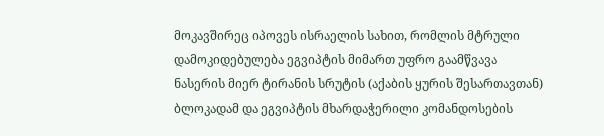მოკავშირეც იპოვეს ისრაელის სახით, რომლის მტრული დამოკიდებულება ეგვიპტის მიმართ უფრო გაამწვავა ნასერის მიერ ტირანის სრუტის (აქაბის ყურის შესართავთან) ბლოკადამ და ეგვიპტის მხარდაჭერილი კომანდოსების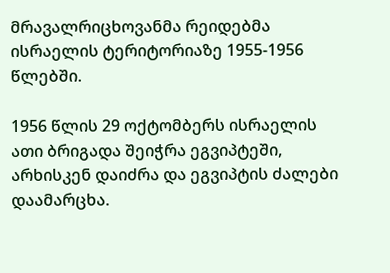მრავალრიცხოვანმა რეიდებმა ისრაელის ტერიტორიაზე 1955-1956 წლებში.

1956 წლის 29 ოქტომბერს ისრაელის ათი ბრიგადა შეიჭრა ეგვიპტეში, არხისკენ დაიძრა და ეგვიპტის ძალები დაამარცხა.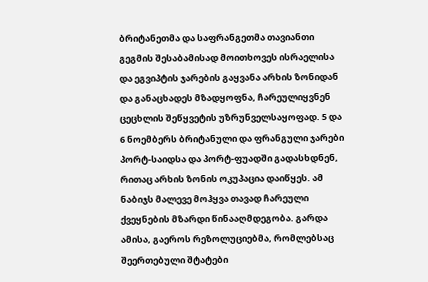ბრიტანეთმა და საფრანგეთმა თავიანთი გეგმის შესაბამისად მოითხოვეს ისრაელისა და ეგვიპტის ჯარების გაყვანა არხის ზონიდან და განაცხადეს მზადყოფნა, ჩარეულიყვნენ ცეცხლის შეწყვეტის უზრუნველსაყოფად. 5 და 6 ნოემბერს ბრიტანული და ფრანგული ჯარები პორტ-საიდსა და პორტ-ფუადში გადასხდნენ, რითაც არხის ზონის ოკუპაცია დაიწყეს. ამ ნაბიჯს მალევე მოჰყვა თავად ჩარეული ქვეყნების მზარდი წინააღმდეგობა. გარდა ამისა, გაეროს რეზოლუციებმა, რომლებსაც შეერთებული შტატები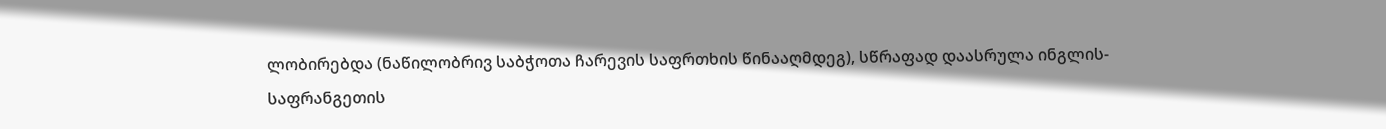ლობირებდა (ნაწილობრივ საბჭოთა ჩარევის საფრთხის წინააღმდეგ), სწრაფად დაასრულა ინგლის-საფრანგეთის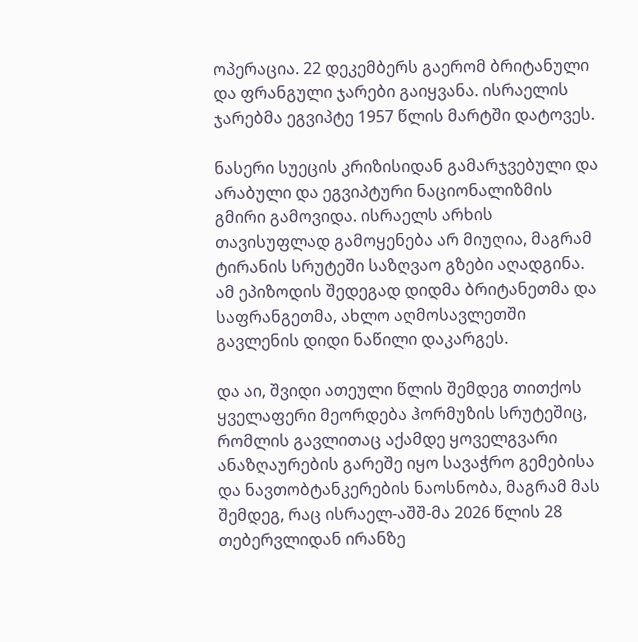ოპერაცია. 22 დეკემბერს გაერომ ბრიტანული და ფრანგული ჯარები გაიყვანა. ისრაელის ჯარებმა ეგვიპტე 1957 წლის მარტში დატოვეს.

ნასერი სუეცის კრიზისიდან გამარჯვებული და არაბული და ეგვიპტური ნაციონალიზმის გმირი გამოვიდა. ისრაელს არხის თავისუფლად გამოყენება არ მიუღია, მაგრამ ტირანის სრუტეში საზღვაო გზები აღადგინა. ამ ეპიზოდის შედეგად დიდმა ბრიტანეთმა და საფრანგეთმა, ახლო აღმოსავლეთში გავლენის დიდი ნაწილი დაკარგეს.

და აი, შვიდი ათეული წლის შემდეგ თითქოს ყველაფერი მეორდება ჰორმუზის სრუტეშიც, რომლის გავლითაც აქამდე ყოველგვარი ანაზღაურების გარეშე იყო სავაჭრო გემებისა და ნავთობტანკერების ნაოსნობა, მაგრამ მას შემდეგ, რაც ისრაელ-აშშ-მა 2026 წლის 28 თებერვლიდან ირანზე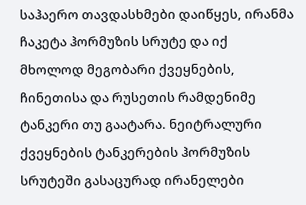საჰაერო თავდასხმები დაიწყეს, ირანმა ჩაკეტა ჰორმუზის სრუტე და იქ მხოლოდ მეგობარი ქვეყნების, ჩინეთისა და რუსეთის რამდენიმე ტანკერი თუ გაატარა. ნეიტრალური ქვეყნების ტანკერების ჰორმუზის სრუტეში გასაცურად ირანელები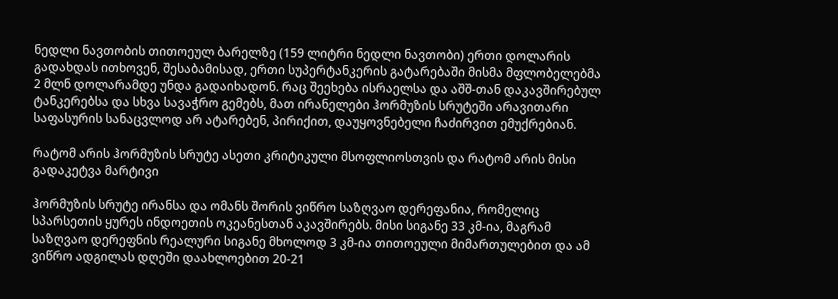ნედლი ნავთობის თითოეულ ბარელზე (159 ლიტრი ნედლი ნავთობი) ერთი დოლარის გადახდას ითხოვენ, შესაბამისად, ერთი სუპერტანკერის გატარებაში მისმა მფლობელებმა 2 მლნ დოლარამდე უნდა გადაიხადონ. რაც შეეხება ისრაელსა და აშშ-თან დაკავშირებულ ტანკერებსა და სხვა სავაჭრო გემებს, მათ ირანელები ჰორმუზის სრუტეში არავითარი საფასურის სანაცვლოდ არ ატარებენ, პირიქით, დაუყოვნებელი ჩაძირვით ემუქრებიან.

რატომ არის ჰორმუზის სრუტე ასეთი კრიტიკული მსოფლიოსთვის და რატომ არის მისი გადაკეტვა მარტივი

ჰორმუზის სრუტე ირანსა და ომანს შორის ვიწრო საზღვაო დერეფანია, რომელიც სპარსეთის ყურეს ინდოეთის ოკეანესთან აკავშირებს. მისი სიგანე 33 კმ-ია, მაგრამ საზღვაო დერეფნის რეალური სიგანე მხოლოდ 3 კმ-ია თითოეული მიმართულებით და ამ ვიწრო ადგილას დღეში დაახლოებით 20-21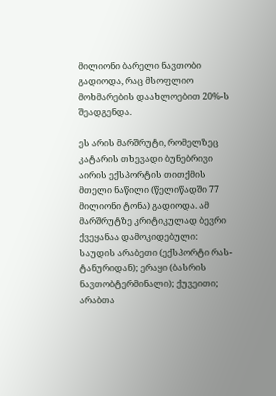მილიონი ბარელი ნავთობი გადიოდა, რაც მსოფლიო მოხმარების დაახლოებით 20%-ს შეადგენდა.

ეს არის მარშრუტი, რომელზეც კატარის თხევადი ბუნებრივი აირის ექსპორტის თითქმის მთელი ნაწილი (წელიწადში 77 მილიონი ტონა) გადიოდა. ამ მარშრუტზე კრიტიკულად ბევრი ქვეყანაა დამოკიდებული: საუდის არაბეთი (ექსპორტი რას-ტანურიდან); ერაყი (ბასრის ნავთობტერმინალი); ქუვეითი; არაბთა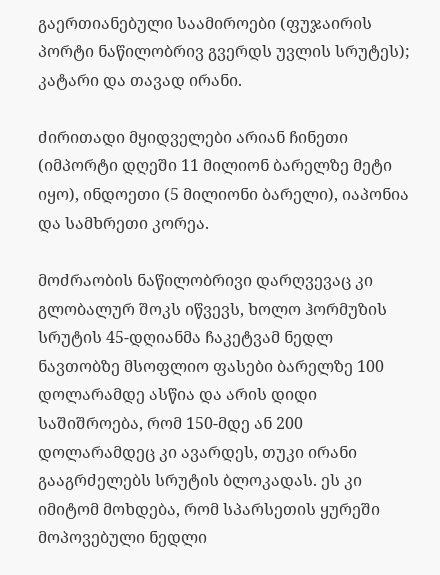გაერთიანებული საამიროები (ფუჯაირის პორტი ნაწილობრივ გვერდს უვლის სრუტეს); კატარი და თავად ირანი.

ძირითადი მყიდველები არიან ჩინეთი (იმპორტი დღეში 11 მილიონ ბარელზე მეტი იყო), ინდოეთი (5 მილიონი ბარელი), იაპონია და სამხრეთი კორეა.

მოძრაობის ნაწილობრივი დარღვევაც კი გლობალურ შოკს იწვევს, ხოლო ჰორმუზის სრუტის 45-დღიანმა ჩაკეტვამ ნედლ ნავთობზე მსოფლიო ფასები ბარელზე 100 დოლარამდე ასწია და არის დიდი საშიშროება, რომ 150-მდე ან 200 დოლარამდეც კი ავარდეს, თუკი ირანი გააგრძელებს სრუტის ბლოკადას. ეს კი იმიტომ მოხდება, რომ სპარსეთის ყურეში მოპოვებული ნედლი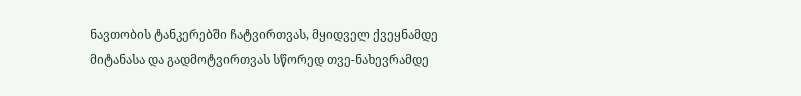ნავთობის ტანკერებში ჩატვირთვას, მყიდველ ქვეყნამდე მიტანასა და გადმოტვირთვას სწორედ თვე-ნახევრამდე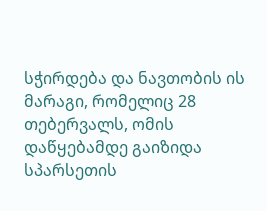სჭირდება და ნავთობის ის მარაგი, რომელიც 28 თებერვალს, ომის დაწყებამდე გაიზიდა სპარსეთის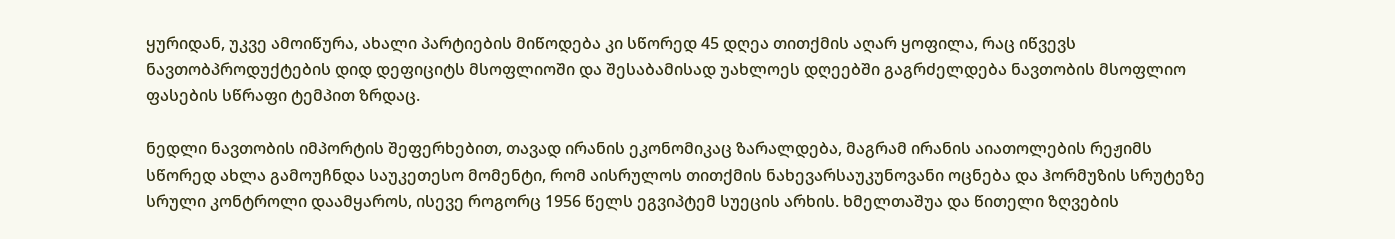ყურიდან, უკვე ამოიწურა, ახალი პარტიების მიწოდება კი სწორედ 45 დღეა თითქმის აღარ ყოფილა, რაც იწვევს ნავთობპროდუქტების დიდ დეფიციტს მსოფლიოში და შესაბამისად უახლოეს დღეებში გაგრძელდება ნავთობის მსოფლიო ფასების სწრაფი ტემპით ზრდაც.

ნედლი ნავთობის იმპორტის შეფერხებით, თავად ირანის ეკონომიკაც ზარალდება, მაგრამ ირანის აიათოლების რეჟიმს სწორედ ახლა გამოუჩნდა საუკეთესო მომენტი, რომ აისრულოს თითქმის ნახევარსაუკუნოვანი ოცნება და ჰორმუზის სრუტეზე სრული კონტროლი დაამყაროს, ისევე როგორც 1956 წელს ეგვიპტემ სუეცის არხის. ხმელთაშუა და წითელი ზღვების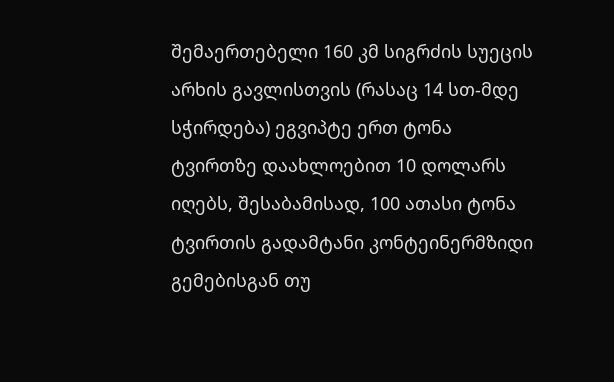შემაერთებელი 160 კმ სიგრძის სუეცის არხის გავლისთვის (რასაც 14 სთ-მდე სჭირდება) ეგვიპტე ერთ ტონა ტვირთზე დაახლოებით 10 დოლარს იღებს, შესაბამისად, 100 ათასი ტონა ტვირთის გადამტანი კონტეინერმზიდი გემებისგან თუ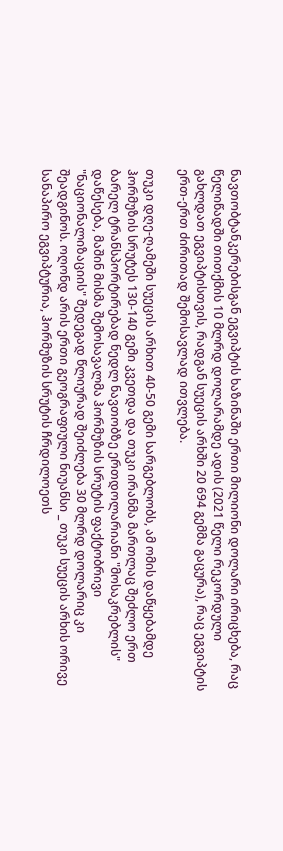ნავთობტანკერებისგან ეგვიპტის ხაზინაში ერთი მილიონი დოლარი ირიცხება, რაც წელიწადში თითქმის 10 მლრდ დოლარამდე ადის (2021 წელი რეკორდული გახლდათ ეგვიპტისთვის, რადგან სუეცის არხში 20 694 გემმა გაცურა), რაც ეგვიპტის ერთ-ერთ ძირითად შემოსავლად ითვლება.

თუკი დღე-ღამეში სუეცის არხით 40-50 გემი სარგებლობს, ამ ომის დაწყებამდე ჰორმუზის სრუტეს 130-140 გემი კვეთდა და თუკი ირანმა მართლაც შეძლო ერთ ბარელ ტრანსპორტირებად ნედლ ნავთობზე ერთდოლარიანი "მოსაკრებლის" დაწესება, მაშინ მისმა შემოსავალმა ჰორმუზის სრუტის ფაქტობრივი "ნაციონალიზაციის" შედეგად წლიურად შეიძლება 30 მლრდ დოლარიც კი შეადგინოს. ოღონდ არის ერთი გეოგრაფიული ნიუანსი _ თუკი სუეცის არხის ორივე სანაპირო ეგვიპტურია, ჰორმუზის სრუტის ჩრდილოეთს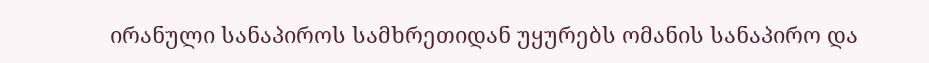ირანული სანაპიროს სამხრეთიდან უყურებს ომანის სანაპირო და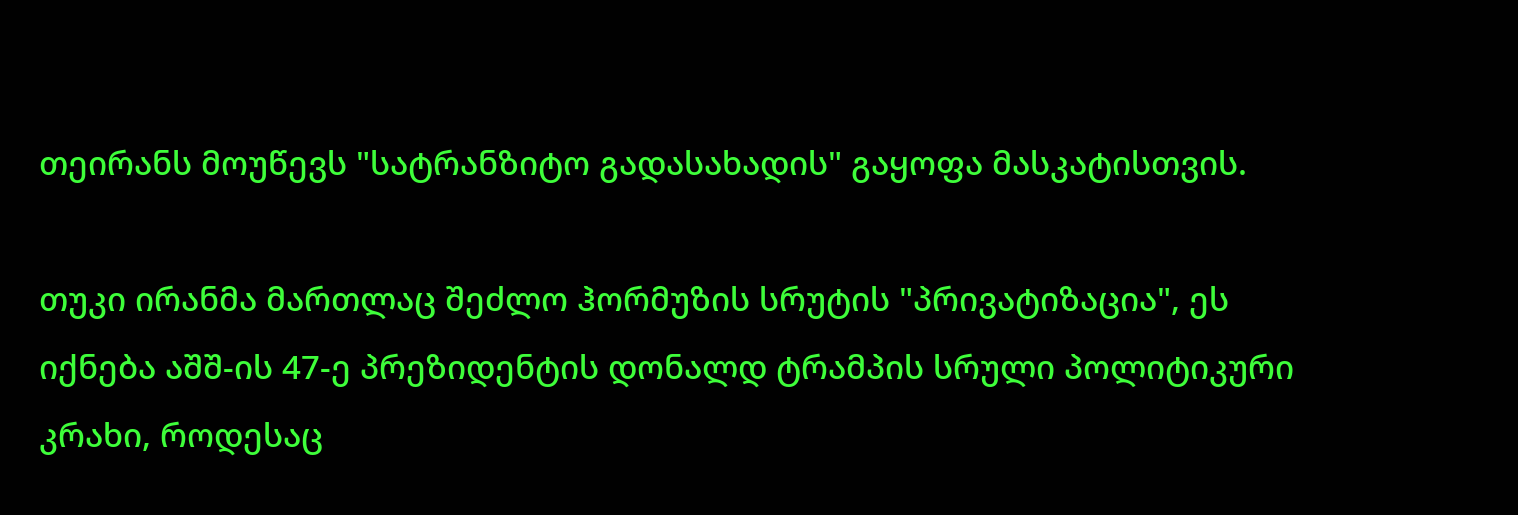თეირანს მოუწევს "სატრანზიტო გადასახადის" გაყოფა მასკატისთვის.

თუკი ირანმა მართლაც შეძლო ჰორმუზის სრუტის "პრივატიზაცია", ეს იქნება აშშ-ის 47-ე პრეზიდენტის დონალდ ტრამპის სრული პოლიტიკური კრახი, როდესაც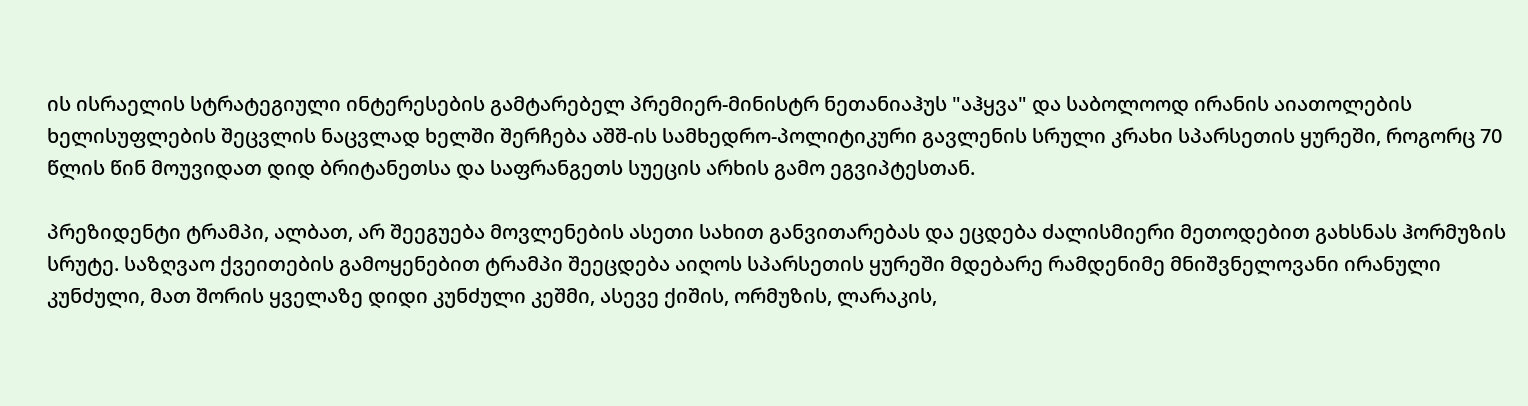ის ისრაელის სტრატეგიული ინტერესების გამტარებელ პრემიერ-მინისტრ ნეთანიაჰუს "აჰყვა" და საბოლოოდ ირანის აიათოლების ხელისუფლების შეცვლის ნაცვლად ხელში შერჩება აშშ-ის სამხედრო-პოლიტიკური გავლენის სრული კრახი სპარსეთის ყურეში, როგორც 70 წლის წინ მოუვიდათ დიდ ბრიტანეთსა და საფრანგეთს სუეცის არხის გამო ეგვიპტესთან.

პრეზიდენტი ტრამპი, ალბათ, არ შეეგუება მოვლენების ასეთი სახით განვითარებას და ეცდება ძალისმიერი მეთოდებით გახსნას ჰორმუზის სრუტე. საზღვაო ქვეითების გამოყენებით ტრამპი შეეცდება აიღოს სპარსეთის ყურეში მდებარე რამდენიმე მნიშვნელოვანი ირანული კუნძული, მათ შორის ყველაზე დიდი კუნძული კეშმი, ასევე ქიშის, ორმუზის, ლარაკის,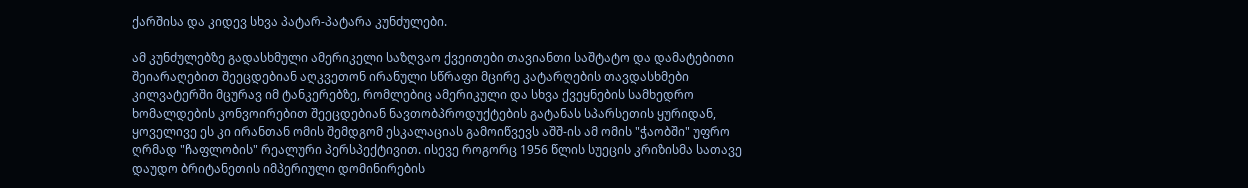ქარშისა და კიდევ სხვა პატარ-პატარა კუნძულები.

ამ კუნძულებზე გადასხმული ამერიკელი საზღვაო ქვეითები თავიანთი საშტატო და დამატებითი შეიარაღებით შეეცდებიან აღკვეთონ ირანული სწრაფი მცირე კატარღების თავდასხმები კილვატერში მცურავ იმ ტანკერებზე, რომლებიც ამერიკული და სხვა ქვეყნების სამხედრო ხომალდების კონვოირებით შეეცდებიან ნავთობპროდუქტების გატანას სპარსეთის ყურიდან, ყოველივე ეს კი ირანთან ომის შემდგომ ესკალაციას გამოიწვევს აშშ-ის ამ ომის "ჭაობში" უფრო ღრმად "ჩაფლობის" რეალური პერსპექტივით. ისევე როგორც 1956 წლის სუეცის კრიზისმა სათავე დაუდო ბრიტანეთის იმპერიული დომინირების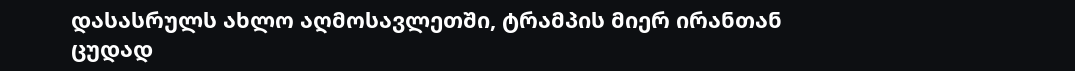დასასრულს ახლო აღმოსავლეთში, ტრამპის მიერ ირანთან ცუდად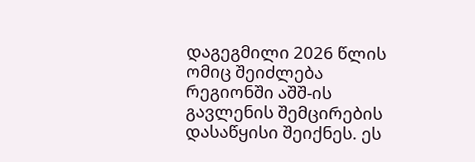დაგეგმილი 2026 წლის ომიც შეიძლება რეგიონში აშშ-ის გავლენის შემცირების დასაწყისი შეიქნეს. ეს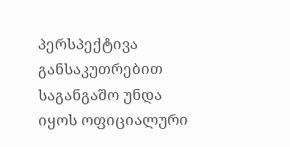პერსპექტივა განსაკუთრებით საგანგაშო უნდა იყოს ოფიციალური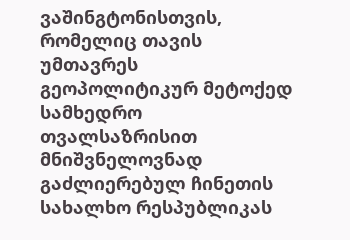ვაშინგტონისთვის, რომელიც თავის უმთავრეს გეოპოლიტიკურ მეტოქედ სამხედრო თვალსაზრისით მნიშვნელოვნად გაძლიერებულ ჩინეთის სახალხო რესპუბლიკას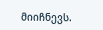მიიჩნევს.